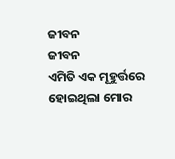ଜୀବନ
ଜୀବନ
ଏମିତି ଏକ ମୂହୁର୍ତ୍ତରେ
ହୋଇଥିଲା ମୋର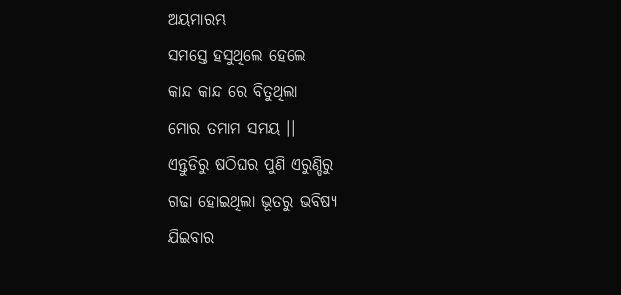ଅୟମାରମ୍ଭ
ସମସ୍ତେ ହସୁଥିଲେ ହେଲେ
କାନ୍ଦ କାନ୍ଦ ରେ ବିତୁଥିଲା
ମୋର ତମାମ ସମୟ ।।
ଏନ୍ତୁଡିରୁ ଷଠିଘର ପୁଣି ଏରୁଣ୍ଡିରୁ
ଗଢା ହୋଇଥିଲା ଭୂତରୁ ଭବିଷ୍ୟ
ଯିଇବାର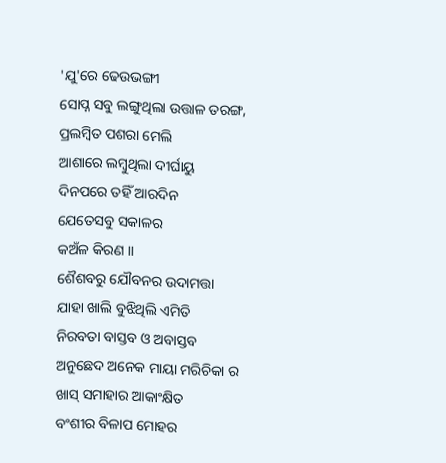'ଯୁ'ରେ ଢେଉଭଙ୍ଗୀ
ସୋପ୍ନ ସବୁ ଲଙ୍ଗୁଥିଲା ଉତ୍ତାଳ ତରଙ୍ଗ,
ପ୍ରଲମ୍ବିତ ପଶରା ମେଲି
ଆଶାରେ ଲମ୍ବୁଥିଲା ଦୀର୍ଘାୟୁ
ଦିନପରେ ତହିଁ ଆରଦିନ
ଯେତେସବୁ ସକାଳର
କଅଁଳ କିରଣ ।।
ଶୈଶବରୁ ଯୌବନର ଉଦାମତ୍ତା
ଯାହା ଖାଲି ବୁଝିଥିଲି ଏମିତି
ନିରବତା ବାସ୍ତବ ଓ ଅବାସ୍ତବ
ଅନୁଛେଦ ଅନେକ ମାୟା ମରିଚିକା ର
ଖାସ୍ ସମାହାର ଆକାଂକ୍ଷିତ
ବଂଶୀର ବିଳାପ ମୋହର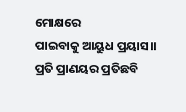ମୋକ୍ଷରେ
ପାଇବାକୁ ଆୟୁଧ ପ୍ରୟାସ।।
ପ୍ରତି ପ୍ରାଣୟର ପ୍ରତିଛବି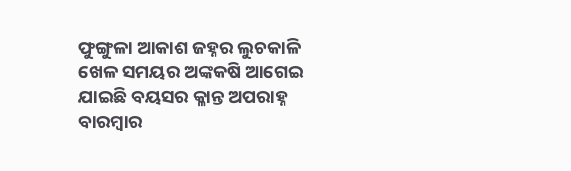ଫୁଙ୍ଗୁଳା ଆକାଶ ଜହ୍ନର ଲୁଚକାଳି
ଖେଳ ସମୟର ଅଙ୍କକଷି ଆଗେଇ
ଯାଇଛି ବୟସର କ୍ଳାନ୍ତ ଅପରାହ୍ନ
ବାରମ୍ବାର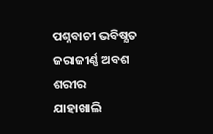ପଶ୍ନବାଚୀ ଭବିଷ୍ଯତ
ଜରାଜୀର୍ଣ୍ଣ ଅବଶ ଶରୀର
ଯାହାଖାଲି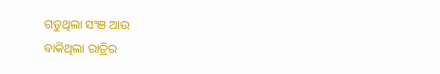ଗଡୁଥିଲା ସଂଞ ଆଉ
ବାକିଥିଲା ରାତ୍ରିର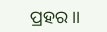ପ୍ରହର ।।